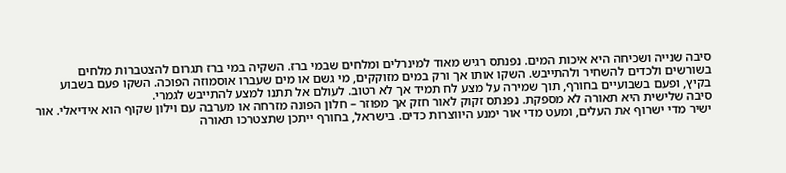סיבה שנייה ושכיחה היא איכות המים. נפנתס רגיש מאוד למינרלים ומלחים שבמי ברז. השקיה במי ברז תגרום להצטברות מלחים בשורשים ולכדים להשחיר ולהתייבש. השקו אותו אך ורק במים מזוקקים, מי גשם או מים שעברו אוסמוזה הפוכה. השקו פעם בשבוע בקיץ, ופעם בשבועיים בחורף, תוך שמירה על מצע לח תמיד אך לא רטוב. לעולם אל תתנו למצע להתייבש לגמרי.
סיבה שלישית היא תאורה לא מספקת. נפנתס זקוק לאור חזק אך מפוזר – חלון הפונה מזרחה או מערבה עם וילון שקוף הוא אידיאלי. אור ישיר מדי ישרוף את העלים, ומעט מדי אור ימנע היווצרות כדים. בישראל, בחורף ייתכן שתצטרכו תאורה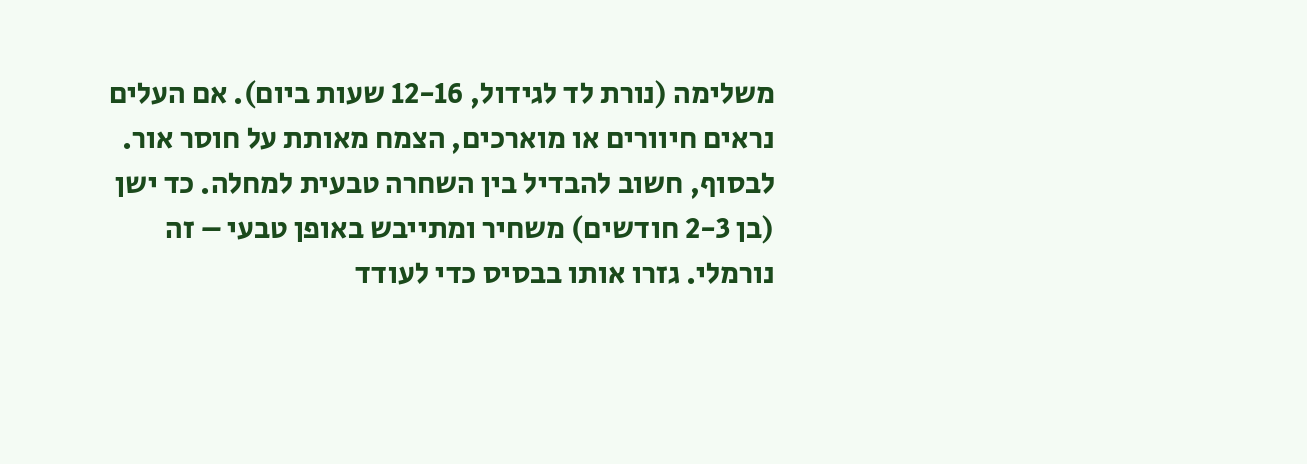משלימה (נורת לד לגידול, 12-16 שעות ביום). אם העלים נראים חיוורים או מוארכים, הצמח מאותת על חוסר אור.
לבסוף, חשוב להבדיל בין השחרה טבעית למחלה. כד ישן (בן 2-3 חודשים) משחיר ומתייבש באופן טבעי – זה נורמלי. גזרו אותו בבסיס כדי לעודד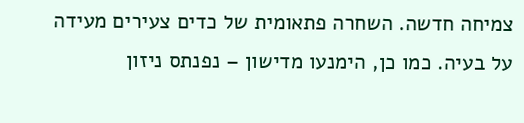צמיחה חדשה. השחרה פתאומית של כדים צעירים מעידה על בעיה. כמו כן, הימנעו מדישון – נפנתס ניזון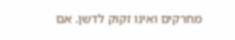מחרקים ואינו זקוק לדשן. אם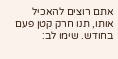אתם רוצים להאכיל אותו, תנו חרק קטן פעם בחודש. שימו לב: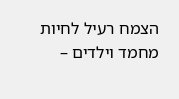הצמח רעיל לחיות מחמד וילדים –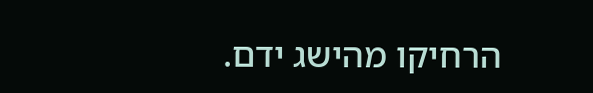הרחיקו מהישג ידם.